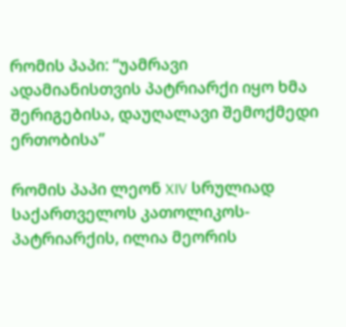რომის პაპი: “უამრავი ადამიანისთვის პატრიარქი იყო ხმა შერიგებისა, დაუღალავი შემოქმედი ერთობისა”

რომის პაპი ლეონ XIV სრულიად საქართველოს კათოლიკოს-პატრიარქის, ილია მეორის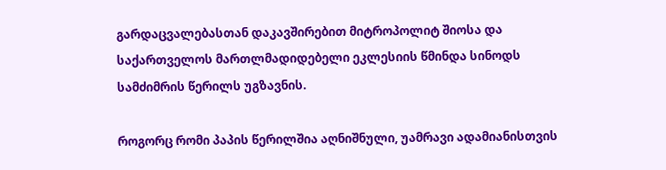გარდაცვალებასთან დაკავშირებით მიტროპოლიტ შიოსა და საქართველოს მართლმადიდებელი ეკლესიის წმინდა სინოდს სამძიმრის წერილს უგზავნის.

როგორც რომი პაპის წერილშია აღნიშნული, უამრავი ადამიანისთვის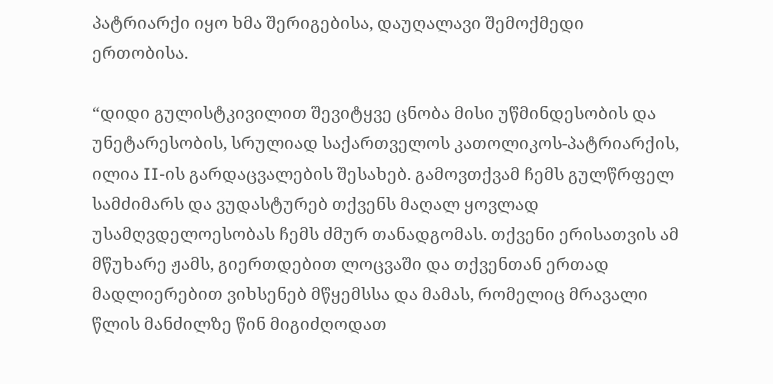პატრიარქი იყო ხმა შერიგებისა, დაუღალავი შემოქმედი ერთობისა.

“დიდი გულისტკივილით შევიტყვე ცნობა მისი უწმინდესობის და უნეტარესობის, სრულიად საქართველოს კათოლიკოს-პატრიარქის, ილია II-ის გარდაცვალების შესახებ. გამოვთქვამ ჩემს გულწრფელ სამძიმარს და ვუდასტურებ თქვენს მაღალ ყოვლად უსამღვდელოესობას ჩემს ძმურ თანადგომას. თქვენი ერისათვის ამ მწუხარე ჟამს, გიერთდებით ლოცვაში და თქვენთან ერთად მადლიერებით ვიხსენებ მწყემსსა და მამას, რომელიც მრავალი წლის მანძილზე წინ მიგიძღოდათ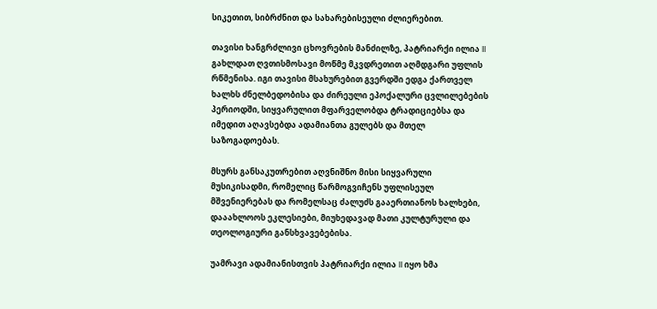სიკეთით, სიბრძნით და სახარებისეული ძლიერებით.

თავისი ხანგრძლივი ცხოვრების მანძილზე, პატრიარქი ილია II გახლდათ ღვთისმოსავი მოწმე მკვდრეთით აღმდგარი უფლის რწმენისა. იგი თავისი მსახურებით გვერდში ედგა ქართველ ხალხს ძნელბედობისა და ძირეული ეპოქალური ცვლილებების პერიოდში, სიყვარულით მფარველობდა ტრადიციებსა და იმედით აღავსებდა ადამიანთა გულებს და მთელ საზოგადოებას.

მსურს განსაკუთრებით აღვნიშნო მისი სიყვარული მუსიკისადმი, რომელიც წარმოგვიჩენს უფლისეულ მშვენიერებას და რომელსაც ძალუძს გააერთიანოს ხალხები, დააახლოოს ეკლესიები, მიუხედავად მათი კულტურული და თეოლოგიური განსხვავებებისა.

უამრავი ადამიანისთვის პატრიარქი ილია II იყო ხმა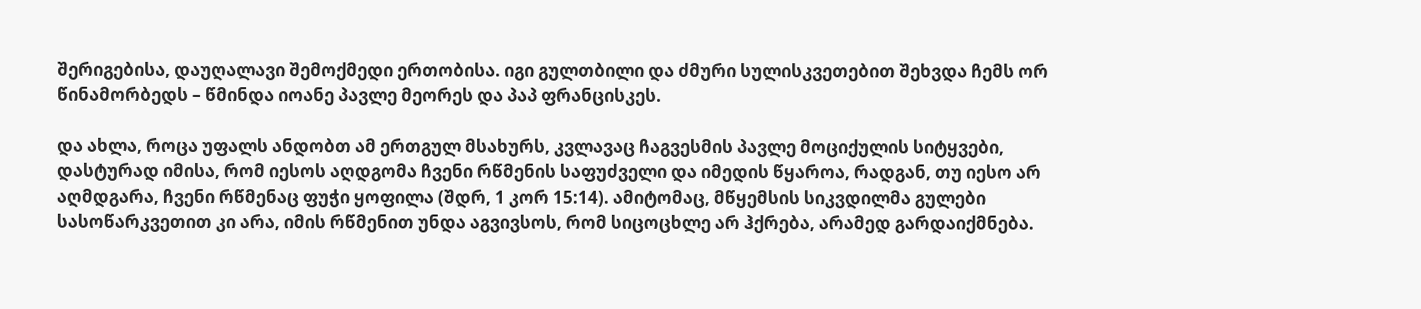შერიგებისა, დაუღალავი შემოქმედი ერთობისა. იგი გულთბილი და ძმური სულისკვეთებით შეხვდა ჩემს ორ წინამორბედს – წმინდა იოანე პავლე მეორეს და პაპ ფრანცისკეს.

და ახლა, როცა უფალს ანდობთ ამ ერთგულ მსახურს, კვლავაც ჩაგვესმის პავლე მოციქულის სიტყვები, დასტურად იმისა, რომ იესოს აღდგომა ჩვენი რწმენის საფუძველი და იმედის წყაროა, რადგან, თუ იესო არ აღმდგარა, ჩვენი რწმენაც ფუჭი ყოფილა (შდრ, 1 კორ 15:14). ამიტომაც, მწყემსის სიკვდილმა გულები სასოწარკვეთით კი არა, იმის რწმენით უნდა აგვივსოს, რომ სიცოცხლე არ ჰქრება, არამედ გარდაიქმნება.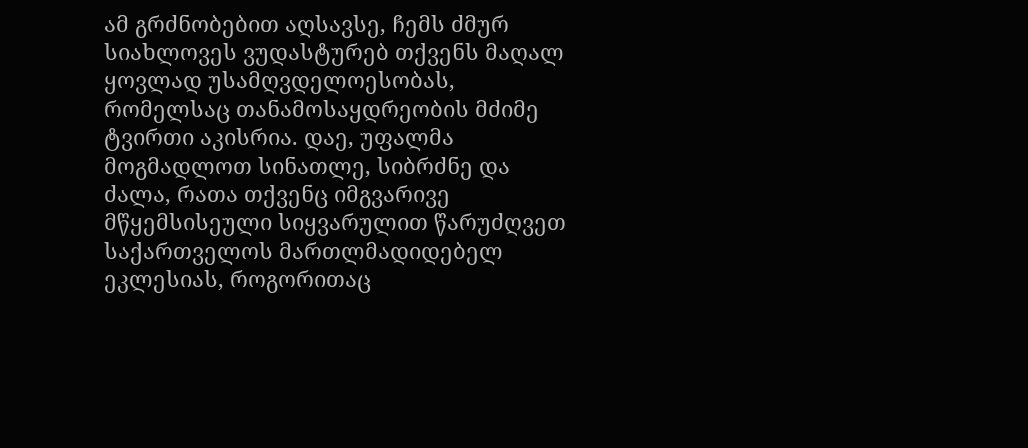ამ გრძნობებით აღსავსე, ჩემს ძმურ სიახლოვეს ვუდასტურებ თქვენს მაღალ ყოვლად უსამღვდელოესობას, რომელსაც თანამოსაყდრეობის მძიმე ტვირთი აკისრია. დაე, უფალმა მოგმადლოთ სინათლე, სიბრძნე და ძალა, რათა თქვენც იმგვარივე მწყემსისეული სიყვარულით წარუძღვეთ საქართველოს მართლმადიდებელ ეკლესიას, როგორითაც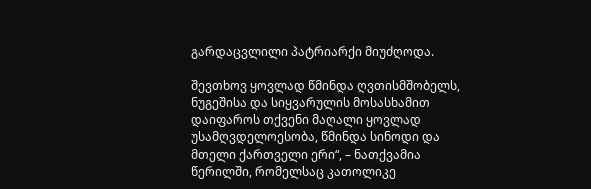გარდაცვლილი პატრიარქი მიუძღოდა.

შევთხოვ ყოვლად წმინდა ღვთისმშობელს, ნუგეშისა და სიყვარულის მოსასხამით დაიფაროს თქვენი მაღალი ყოვლად უსამღვდელოესობა, წმინდა სინოდი და მთელი ქართველი ერი“, – ნათქვამია წერილში, რომელსაც კათოლიკე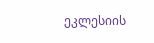ეკლესიის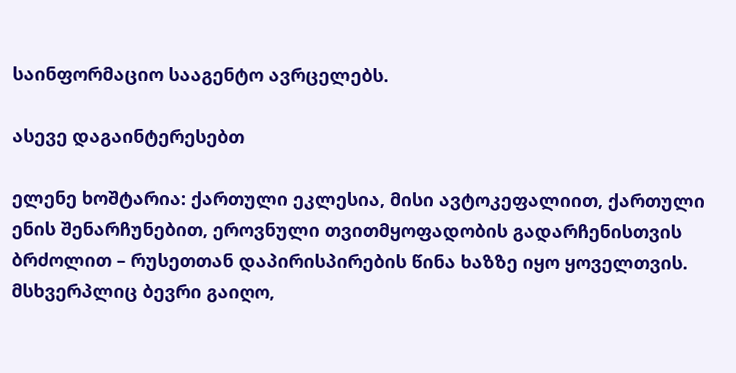საინფორმაციო სააგენტო ავრცელებს.

ასევე დაგაინტერესებთ

ელენე ხოშტარია: ქართული ეკლესია, მისი ავტოკეფალიით, ქართული ენის შენარჩუნებით, ეროვნული თვითმყოფადობის გადარჩენისთვის ბრძოლით – რუსეთთან დაპირისპირების წინა ხაზზე იყო ყოველთვის. მსხვერპლიც ბევრი გაიღო,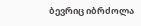ბევრიც იბრძოლა